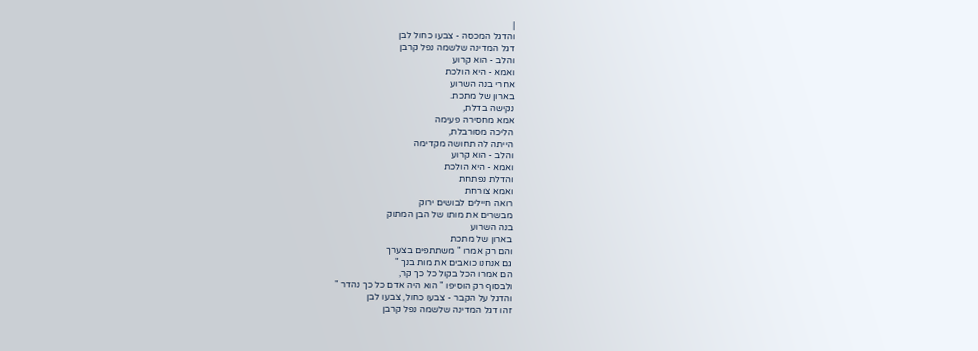|
והדגל המכסה - צבעו כחול לבן
דגל המדינה שלשמה נפל קרבן
והלב - הוא קרוע
ואמא - היא הולכת
אחרי בנה השרוע
בארון של מתכת.
נקישה בדלת,
אמא מחסירה פעימה
הליכה מסורבלת,
הייתה לה תחושה מקדימה
והלב - הוא קרוע
ואמא - היא הולכת
והדלת נפתחת
ואמא צורחת
רואה חיילים לבושים ירוק
מבשרים את מותו של הבן המתוק
בנה השרוע
בארון של מתכת
והם רק אמרו " משתתפים בצערך
גם אנחנו כואבים את מות בנך "
הם אמרו הכל בקול כל כך קר,
ולבסוף רק הוסיפו " הוא היה אדם כל כך נהדר "
והדגל על הקבר - צבעו כחול, צבעו לבן
זהו דגל המדינה שלשמה נפל קרבן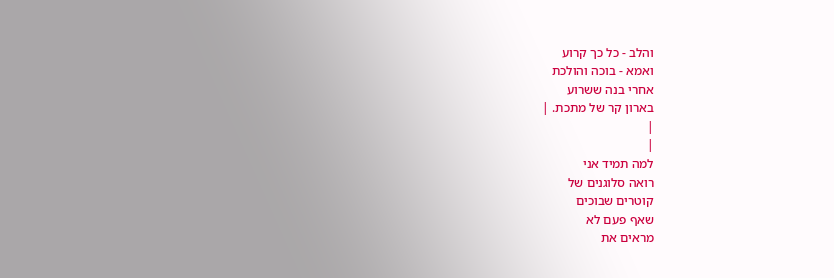והלב - כל כך קרוע
ואמא - בוכה והולכת
אחרי בנה ששרוע
בארון קר של מתכת. |
|
|
למה תמיד אני
רואה סלוגנים של
קוטרים שבוכים
שאף פעם לא
מראים את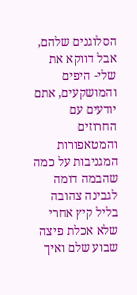הסלוגנים שלהם,
אבל דווקא את
שלי- היפים
והמושקעים, אתם
יודעים עם
החרוזים
והמטאפורות
המגניבות על כמה
שהבמה דומה
לגבינה צהובה
בליל קיץ אחרי
שלא אכלת פיצה
שבוע שלם ואיך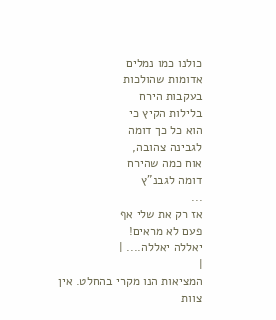כולנו כמו נמלים
אדומות שהולכות
בעקבות הירח
בלילות הקיץ כי
הוא כל כך דומה
לגבינה צהובה,
אוח כמה שהירח
דומה לגבנ"ץ
...
אז רק את שלי אף
פעם לא מראים!
יאללה יאללה.... |
|
המציאות הנו מקרי בהחלט. אין צוות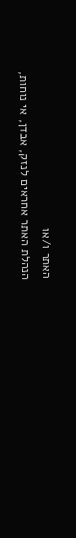האתר ו/או
הנהלת האתר אחראים לנזק, אבדן, אי נוחות,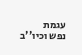עגמת
נפש וכיו''ב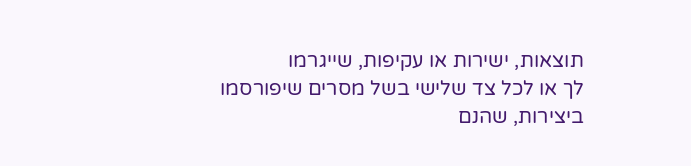תוצאות, ישירות או עקיפות, שייגרמו
לך או לכל צד שלישי בשל מסרים שיפורסמו
ביצירות, שהנם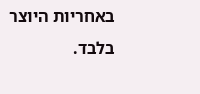באחריות היוצר בלבד.